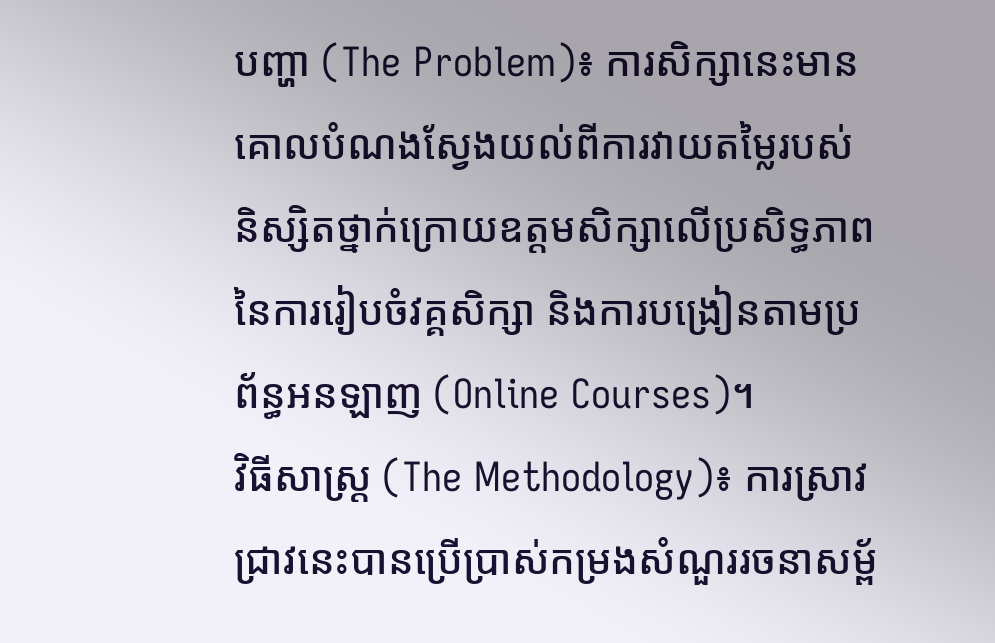បញ្ហា (The Problem)៖ ការសិក្សានេះមានគោលបំណងស្វែងយល់ពីការវាយតម្លៃរបស់និស្សិតថ្នាក់ក្រោយឧត្តមសិក្សាលើប្រសិទ្ធភាពនៃការរៀបចំវគ្គសិក្សា និងការបង្រៀនតាមប្រព័ន្ធអនឡាញ (Online Courses)។
វិធីសាស្ត្រ (The Methodology)៖ ការស្រាវជ្រាវនេះបានប្រើប្រាស់កម្រងសំណួររចនាសម្ព័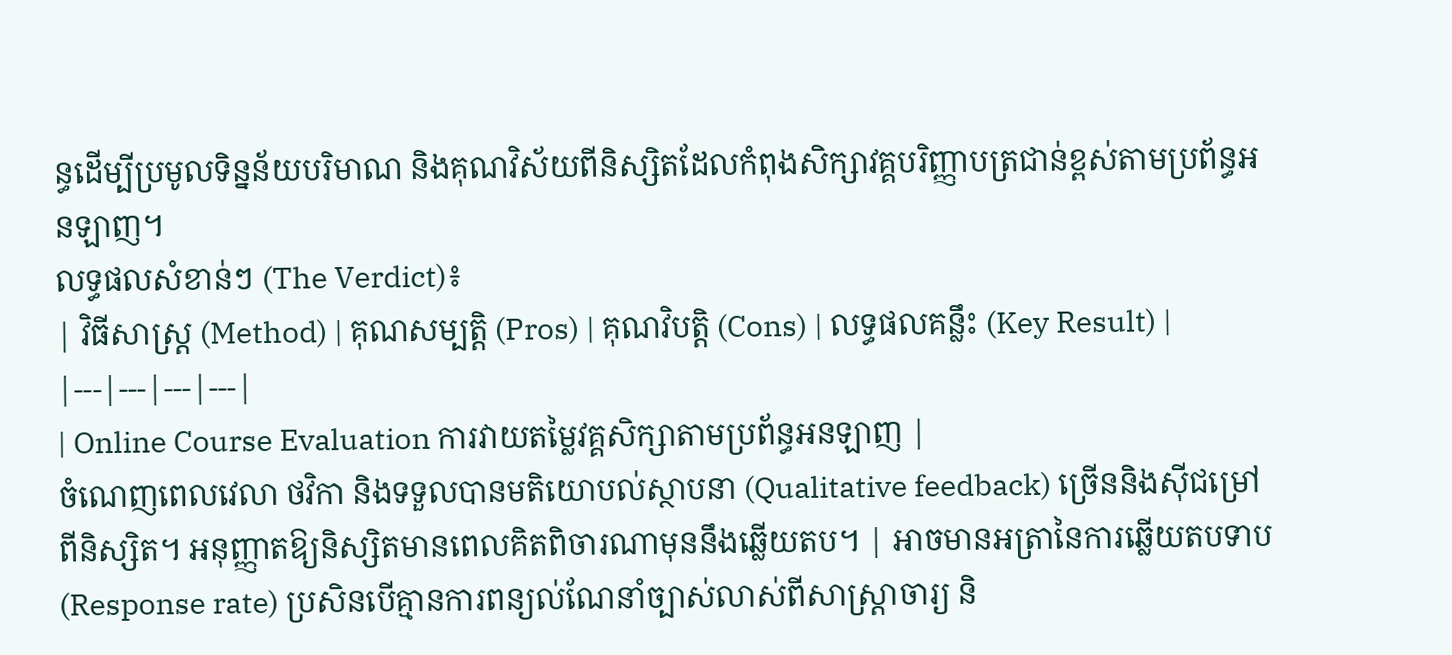ន្ធដើម្បីប្រមូលទិន្នន័យបរិមាណ និងគុណវិស័យពីនិស្សិតដែលកំពុងសិក្សាវគ្គបរិញ្ញាបត្រជាន់ខ្ពស់តាមប្រព័ន្ធអនឡាញ។
លទ្ធផលសំខាន់ៗ (The Verdict)៖
| វិធីសាស្ត្រ (Method) | គុណសម្បត្តិ (Pros) | គុណវិបត្តិ (Cons) | លទ្ធផលគន្លឹះ (Key Result) |
|---|---|---|---|
| Online Course Evaluation ការវាយតម្លៃវគ្គសិក្សាតាមប្រព័ន្ធអនឡាញ |
ចំណេញពេលវេលា ថវិកា និងទទួលបានមតិយោបល់ស្ថាបនា (Qualitative feedback) ច្រើននិងស៊ីជម្រៅពីនិស្សិត។ អនុញ្ញាតឱ្យនិស្សិតមានពេលគិតពិចារណាមុននឹងឆ្លើយតប។ | អាចមានអត្រានៃការឆ្លើយតបទាប (Response rate) ប្រសិនបើគ្មានការពន្យល់ណែនាំច្បាស់លាស់ពីសាស្ត្រាចារ្យ និ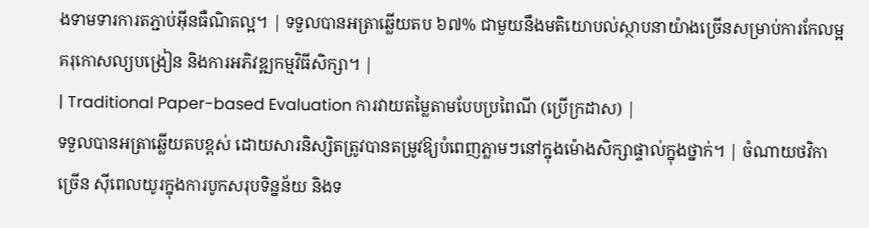ងទាមទារការតភ្ជាប់អ៊ីនធឺណិតល្អ។ | ទទួលបានអត្រាឆ្លើយតប ៦៧% ជាមួយនឹងមតិយោបល់ស្ថាបនាយ៉ាងច្រើនសម្រាប់ការកែលម្អគរុកោសល្យបង្រៀន និងការអភិវឌ្ឍកម្មវិធីសិក្សា។ |
| Traditional Paper-based Evaluation ការវាយតម្លៃតាមបែបប្រពៃណី (ប្រើក្រដាស) |
ទទួលបានអត្រាឆ្លើយតបខ្ពស់ ដោយសារនិស្សិតត្រូវបានតម្រូវឱ្យបំពេញភ្លាមៗនៅក្នុងម៉ោងសិក្សាផ្ទាល់ក្នុងថ្នាក់។ | ចំណាយថវិកាច្រើន ស៊ីពេលយូរក្នុងការបូកសរុបទិន្នន័យ និងទ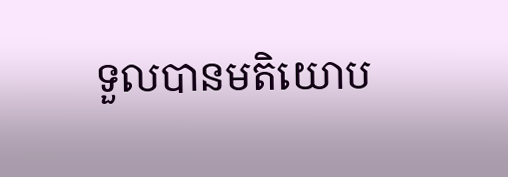ទួលបានមតិយោប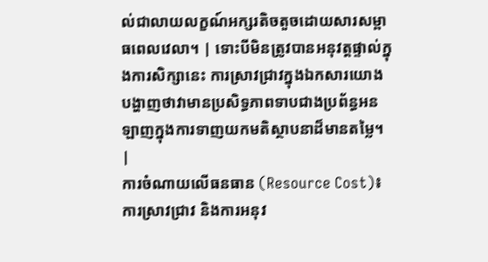ល់ជាលាយលក្ខណ៍អក្សរតិចតួចដោយសារសម្ពាធពេលវេលា។ | ទោះបីមិនត្រូវបានអនុវត្តផ្ទាល់ក្នុងការសិក្សានេះ ការស្រាវជ្រាវក្នុងឯកសារយោងបង្ហាញថាវាមានប្រសិទ្ធភាពទាបជាងប្រព័ន្ធអនឡាញក្នុងការទាញយកមតិស្ថាបនាដ៏មានតម្លៃ។ |
ការចំណាយលើធនធាន (Resource Cost)៖ ការស្រាវជ្រាវ និងការអនុវ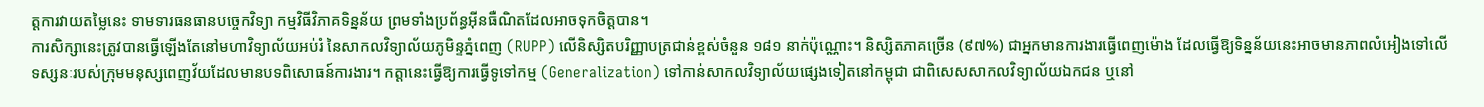ត្តការវាយតម្លៃនេះ ទាមទារធនធានបច្ចេកវិទ្យា កម្មវិធីវិភាគទិន្នន័យ ព្រមទាំងប្រព័ន្ធអ៊ីនធឺណិតដែលអាចទុកចិត្តបាន។
ការសិក្សានេះត្រូវបានធ្វើឡើងតែនៅមហាវិទ្យាល័យអប់រំ នៃសាកលវិទ្យាល័យភូមិន្ទភ្នំពេញ (RUPP) លើនិស្សិតបរិញ្ញាបត្រជាន់ខ្ពស់ចំនួន ១៨១ នាក់ប៉ុណ្ណោះ។ និស្សិតភាគច្រើន (៩៧%) ជាអ្នកមានការងារធ្វើពេញម៉ោង ដែលធ្វើឱ្យទិន្នន័យនេះអាចមានភាពលំអៀងទៅលើទស្សនៈរបស់ក្រុមមនុស្សពេញវ័យដែលមានបទពិសោធន៍ការងារ។ កត្តានេះធ្វើឱ្យការធ្វើទូទៅកម្ម (Generalization) ទៅកាន់សាកលវិទ្យាល័យផ្សេងទៀតនៅកម្ពុជា ជាពិសេសសាកលវិទ្យាល័យឯកជន ឬនៅ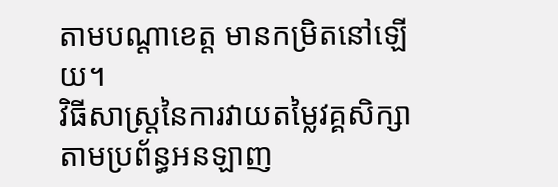តាមបណ្តាខេត្ត មានកម្រិតនៅឡើយ។
វិធីសាស្ត្រនៃការវាយតម្លៃវគ្គសិក្សាតាមប្រព័ន្ធអនឡាញ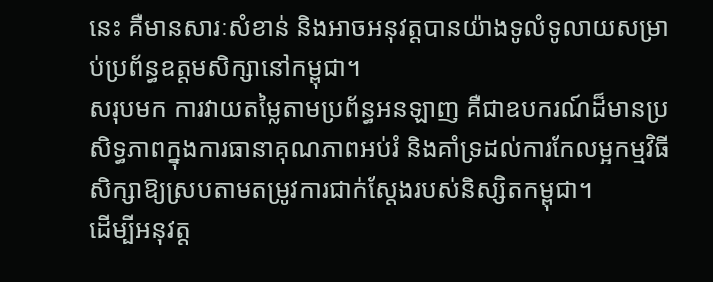នេះ គឺមានសារៈសំខាន់ និងអាចអនុវត្តបានយ៉ាងទូលំទូលាយសម្រាប់ប្រព័ន្ធឧត្តមសិក្សានៅកម្ពុជា។
សរុបមក ការវាយតម្លៃតាមប្រព័ន្ធអនឡាញ គឺជាឧបករណ៍ដ៏មានប្រសិទ្ធភាពក្នុងការធានាគុណភាពអប់រំ និងគាំទ្រដល់ការកែលម្អកម្មវិធីសិក្សាឱ្យស្របតាមតម្រូវការជាក់ស្តែងរបស់និស្សិតកម្ពុជា។
ដើម្បីអនុវត្ត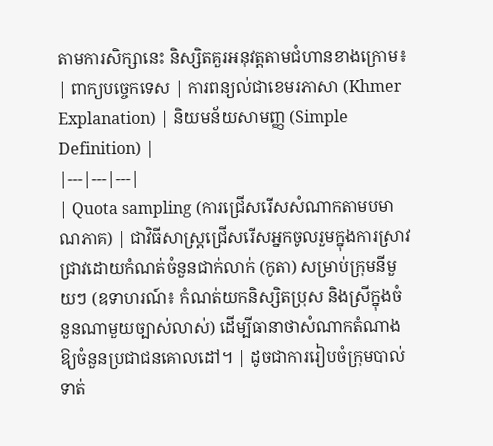តាមការសិក្សានេះ និស្សិតគួរអនុវត្តតាមជំហានខាងក្រោម៖
| ពាក្យបច្ចេកទេស | ការពន្យល់ជាខេមរភាសា (Khmer Explanation) | និយមន័យសាមញ្ញ (Simple Definition) |
|---|---|---|
| Quota sampling (ការជ្រើសរើសសំណាកតាមបមាណភាគ) | ជាវិធីសាស្ត្រជ្រើសរើសអ្នកចូលរួមក្នុងការស្រាវជ្រាវដោយកំណត់ចំនួនជាក់លាក់ (កូតា) សម្រាប់ក្រុមនីមួយៗ (ឧទាហរណ៍៖ កំណត់យកនិស្សិតប្រុស និងស្រីក្នុងចំនួនណាមួយច្បាស់លាស់) ដើម្បីធានាថាសំណាកតំណាងឱ្យចំនួនប្រជាជនគោលដៅ។ | ដូចជាការរៀបចំក្រុមបាល់ទាត់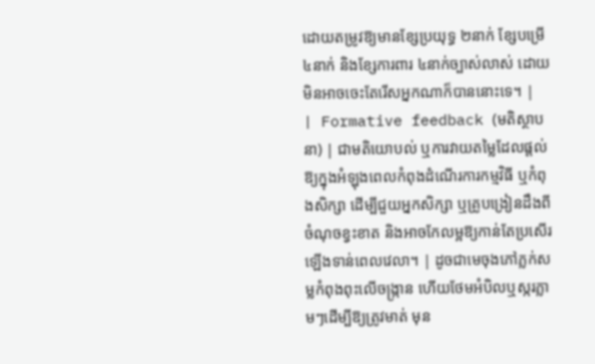ដោយតម្រូវឱ្យមានខ្សែប្រយុទ្ធ ២នាក់ ខ្សែបម្រើ ៤នាក់ និងខ្សែការពារ ៤នាក់ច្បាស់លាស់ ដោយមិនអាចចេះតែរើសអ្នកណាក៏បាននោះទេ។ |
| Formative feedback (មតិស្ថាបនា) | ជាមតិយោបល់ ឬការវាយតម្លៃដែលផ្តល់ឱ្យក្នុងអំឡុងពេលកំពុងដំណើរការកម្មវិធី ឬកំពុងសិក្សា ដើម្បីជួយអ្នកសិក្សា ឬគ្រូបង្រៀនដឹងពីចំណុចខ្វះខាត និងអាចកែលម្អឱ្យកាន់តែប្រសើរឡើងទាន់ពេលវេលា។ | ដូចជាមេចុងភៅភ្លក់សម្លកំពុងពុះលើចង្ក្រាន ហើយថែមអំបិលឬស្ករភ្លាមៗដើម្បីឱ្យត្រូវមាត់ មុន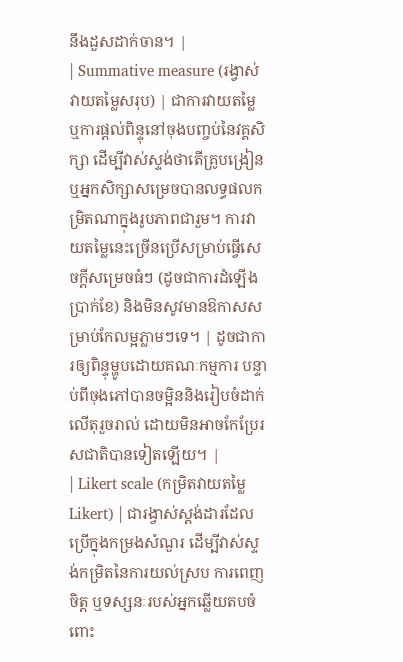នឹងដួសដាក់ចាន។ |
| Summative measure (រង្វាស់វាយតម្លៃសរុប) | ជាការវាយតម្លៃ ឬការផ្តល់ពិន្ទុនៅចុងបញ្ចប់នៃវគ្គសិក្សា ដើម្បីវាស់ស្ទង់ថាតើគ្រូបង្រៀន ឬអ្នកសិក្សាសម្រេចបានលទ្ធផលកម្រិតណាក្នុងរូបភាពជារួម។ ការវាយតម្លៃនេះច្រើនប្រើសម្រាប់ធ្វើសេចក្តីសម្រេចធំៗ (ដូចជាការដំឡើងប្រាក់ខែ) និងមិនសូវមានឱកាសសម្រាប់កែលម្អភ្លាមៗទេ។ | ដូចជាការឲ្យពិន្ទុម្ហូបដោយគណៈកម្មការ បន្ទាប់ពីចុងភៅបានចម្អិននិងរៀបចំដាក់លើតុរួចរាល់ ដោយមិនអាចកែប្រែរសជាតិបានទៀតឡើយ។ |
| Likert scale (កម្រិតវាយតម្លៃ Likert) | ជារង្វាស់ស្ដង់ដារដែលប្រើក្នុងកម្រងសំណួរ ដើម្បីវាស់ស្ទង់កម្រិតនៃការយល់ស្រប ការពេញចិត្ត ឬទស្សនៈរបស់អ្នកឆ្លើយតបចំពោះ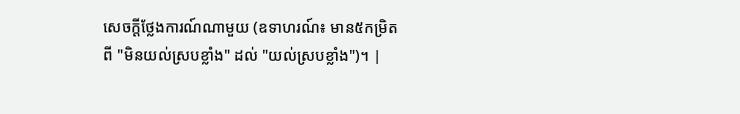សេចក្តីថ្លែងការណ៍ណាមួយ (ឧទាហរណ៍៖ មាន៥កម្រិត ពី "មិនយល់ស្របខ្លាំង" ដល់ "យល់ស្របខ្លាំង")។ |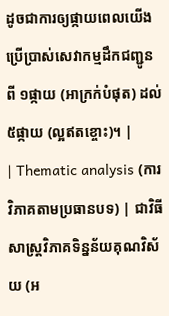ដូចជាការឲ្យផ្កាយពេលយើងប្រើប្រាស់សេវាកម្មដឹកជញ្ជូន ពី ១ផ្កាយ (អាក្រក់បំផុត) ដល់ ៥ផ្កាយ (ល្អឥតខ្ចោះ)។ |
| Thematic analysis (ការវិភាគតាមប្រធានបទ) | ជាវិធីសាស្ត្រវិភាគទិន្នន័យគុណវិស័យ (អ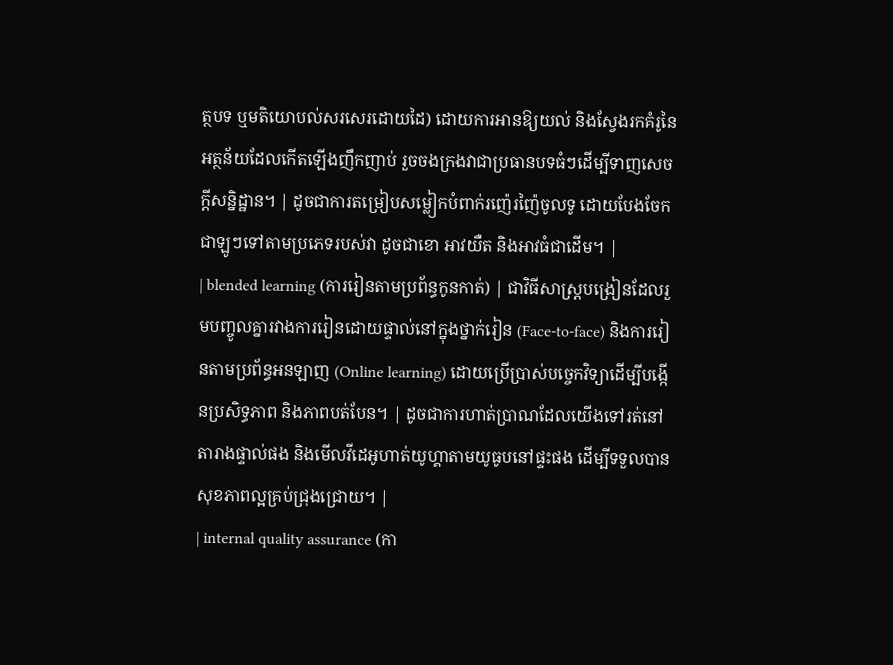ត្ថបទ ឬមតិយោបល់សរសេរដោយដៃ) ដោយការអានឱ្យយល់ និងស្វែងរកគំរូនៃអត្ថន័យដែលកើតឡើងញឹកញាប់ រួចចងក្រងវាជាប្រធានបទធំៗដើម្បីទាញសេចក្តីសន្និដ្ឋាន។ | ដូចជាការតម្រៀបសម្លៀកបំពាក់រញ៉េរញ៉ៃចូលទូ ដោយបែងចែកជាឡូៗទៅតាមប្រភេទរបស់វា ដូចជាខោ អាវយឺត និងអាវធំជាដើម។ |
| blended learning (ការរៀនតាមប្រព័ន្ធកូនកាត់) | ជាវិធីសាស្ត្របង្រៀនដែលរួមបញ្ចូលគ្នារវាងការរៀនដោយផ្ទាល់នៅក្នុងថ្នាក់រៀន (Face-to-face) និងការរៀនតាមប្រព័ន្ធអនឡាញ (Online learning) ដោយប្រើប្រាស់បច្ចេកវិទ្យាដើម្បីបង្កើនប្រសិទ្ធភាព និងភាពបត់បែន។ | ដូចជាការហាត់ប្រាណដែលយើងទៅរត់នៅតារាងផ្ទាល់ផង និងមើលវីដេអូហាត់យូហ្គាតាមយូធូបនៅផ្ទះផង ដើម្បីទទួលបានសុខភាពល្អគ្រប់ជ្រុងជ្រោយ។ |
| internal quality assurance (កា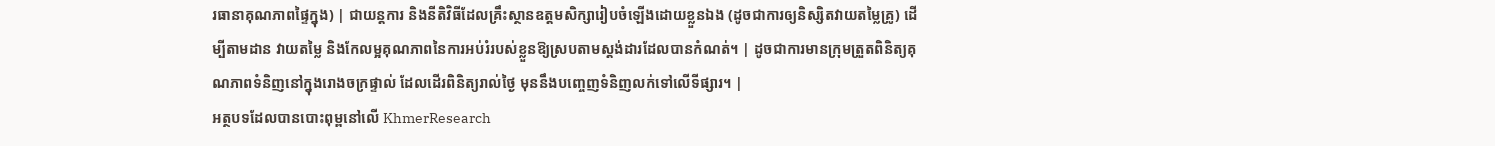រធានាគុណភាពផ្ទៃក្នុង) | ជាយន្តការ និងនីតិវិធីដែលគ្រឹះស្ថានឧត្តមសិក្សារៀបចំឡើងដោយខ្លួនឯង (ដូចជាការឲ្យនិស្សិតវាយតម្លៃគ្រូ) ដើម្បីតាមដាន វាយតម្លៃ និងកែលម្អគុណភាពនៃការអប់រំរបស់ខ្លួនឱ្យស្របតាមស្តង់ដារដែលបានកំណត់។ | ដូចជាការមានក្រុមត្រួតពិនិត្យគុណភាពទំនិញនៅក្នុងរោងចក្រផ្ទាល់ ដែលដើរពិនិត្យរាល់ថ្ងៃ មុននឹងបញ្ចេញទំនិញលក់ទៅលើទីផ្សារ។ |
អត្ថបទដែលបានបោះពុម្ពនៅលើ KhmerResearch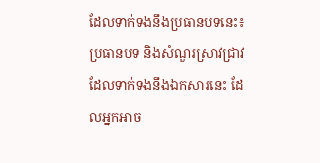ដែលទាក់ទងនឹងប្រធានបទនេះ៖
ប្រធានបទ និងសំណួរស្រាវជ្រាវដែលទាក់ទងនឹងឯកសារនេះ ដែលអ្នកអាច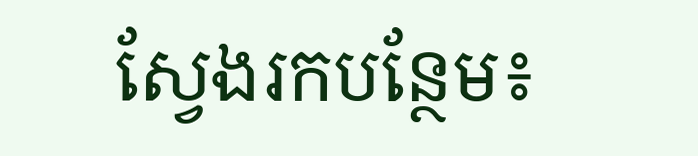ស្វែងរកបន្ថែម៖